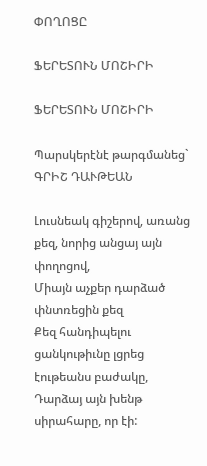ՓՈՂՈՑԸ

ՖԵՐԵՏՈՒՆ ՄՈՇԻՐԻ

ՖԵՐԵՏՈՒՆ ՄՈՇԻՐԻ

Պարսկերէնէ թարգմանեց` ԳՐԻՇ ԴԱՒԹԵԱՆ

Լուսնեակ գիշերով, առանց քեզ, նորից անցայ այն փողոցով,
Միայն աչքեր դարձած փնտռեցին քեզ
Քեզ հանդիպելու ցանկութիւնը լցրեց էութեանս բաժակը,
Դարձայ այն խենթ սիրահարը, որ էի: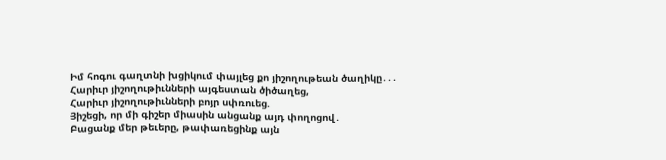Իմ հոգու գաղտնի խցիկում փայլեց քո յիշողութեան ծաղիկը․․․
Հարիւր յիշողութիւնների այգեստան ծիծաղեց,
Հարիւր յիշողութիւնների բոյր սփռուեց.
Յիշեցի, որ մի գիշեր միասին անցանք այդ փողոցով․
Բացանք մեր թեւերը, թափառեցինք այն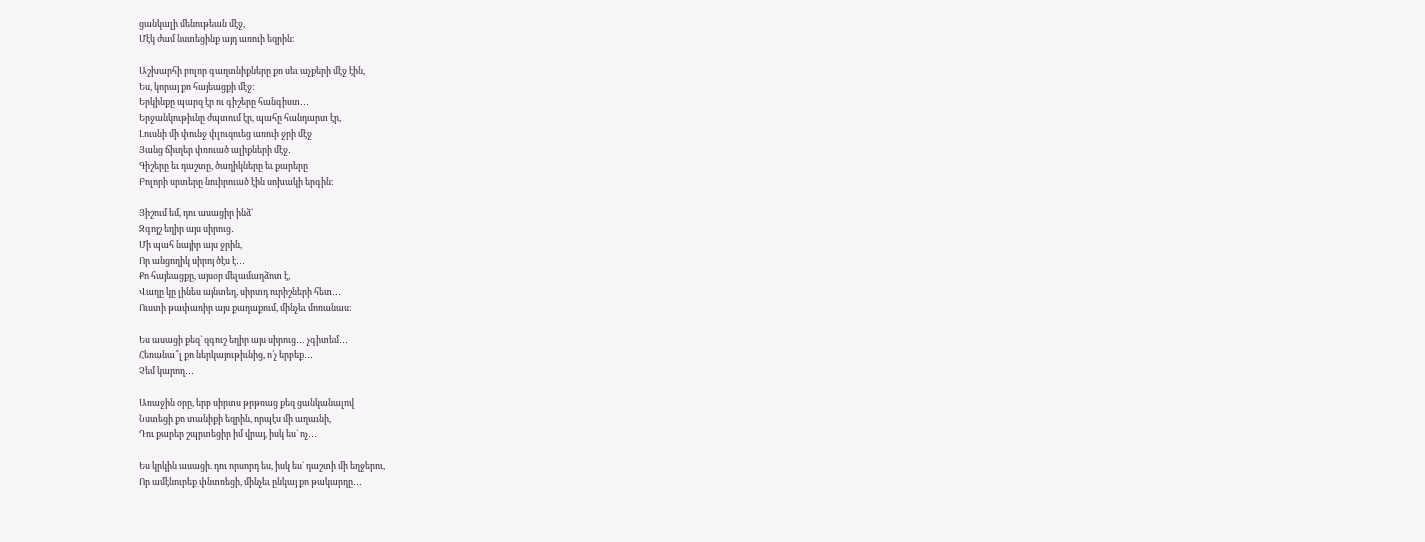ցանկալի մենութեան մէջ,
Մէկ ժամ նստեցինք այդ առուի եզրին:

Աշխարհի բոլոր գաղտնիքները քո սեւ աչքերի մէջ էին,
Ես, կորայ քո հայեացքի մէջ:
Երկինքը պարզ էր ու գիշերը հանգիստ․․․
Երջանկութիւնը ժպտում էր, պահը հանդարտ էր,
Լուսնի մի փունջ փլուզուեց առուի ջրի մէջ
Յանց ճիւղեր փռուած ալիքների մէջ․
Գիշերը եւ դաշտը, ծաղիկները եւ քարերը
Բոլորի սրտերը նուիրուած էին սոխակի երգին:

Յիշում եմ, դու ասացիր ինձ`
Զգոյշ եղիր այս սիրուց․
Մի պահ նայիր այս ջրին,
Որ անցողիկ սիրոյ ծէս է․․․
Քո հայեացքը, այսօր մելամաղձոտ է,
Վաղը կը լինես այնտեղ, սիրտդ ուրիշների հետ․․․
Ուստի թափառիր այս քաղաքում, մինչեւ մոռանաս:

Ես ասացի քեզ` զգուշ եղիր այս սիրուց․․․ չգիտեմ․․․
Հեռանա՞լ քո ներկայութիւնից, ո՛չ երբեք․․․
Չեմ կարող․․․

Առաջին օրը, երբ սիրտս թրթռաց քեզ ցանկանալով
Նստեցի քո տանիքի եզրին, որպէս մի աղաւնի,
Դու քարեր շպրտեցիր իմ վրայ, իսկ ես` ոչ․․․

Ես կրկին ասացի. դու որսորդ ես, իսկ ես` դաշտի մի եղջերու,
Որ ամէնուրեք փնտռեցի, մինչեւ ընկայ քո թակարդը․․․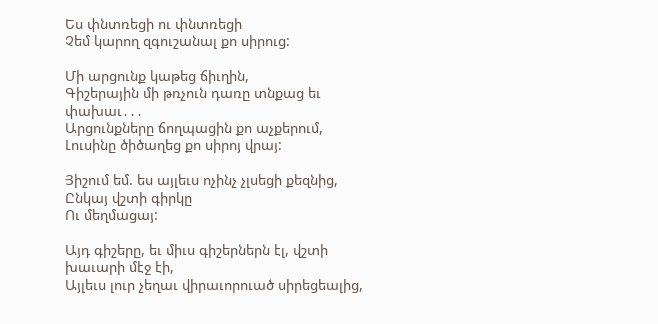Ես փնտռեցի ու փնտռեցի
Չեմ կարող զգուշանալ քո սիրուց:

Մի արցունք կաթեց ճիւղին,
Գիշերային մի թռչուն դառը տնքաց եւ փախաւ․․․
Արցունքները ճողպացին քո աչքերում,
Լուսինը ծիծաղեց քո սիրոյ վրայ:

Յիշում եմ. ես այլեւս ոչինչ չլսեցի քեզնից,
Ընկայ վշտի գիրկը
Ու մեղմացայ:

Այդ գիշերը, եւ միւս գիշերներն էլ, վշտի խաւարի մէջ էի,
Այլեւս լուր չեղաւ վիրաւորուած սիրեցեալից,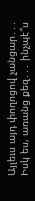Այլեւս այդ փողոցով չանցար․․․
Իսկ ես, առանց քեզ․․․ ինչպէ՞ս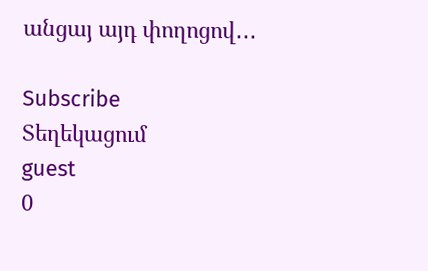անցայ այդ փողոցով․․․

Subscribe
Տեղեկացում
guest
0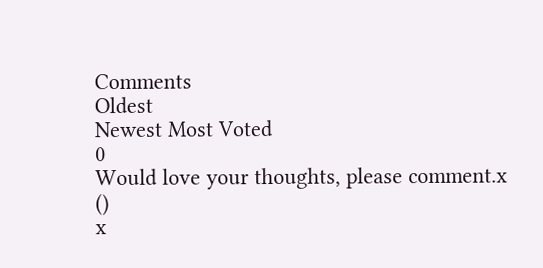Comments
Oldest
Newest Most Voted
0
Would love your thoughts, please comment.x
()
x